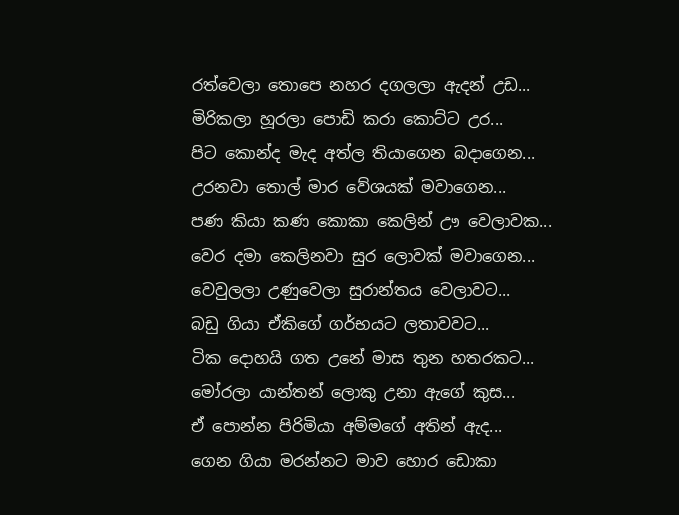රත්වෙලා තොපෙ නහර දගලලා ඇදන් උඩ...
මිරිකලා හූරලා පොඩි කරා කොට්ට උර...
පිට කොන්ද මැද අත්ල තියාගෙන බදාගෙන...
උරනවා තොල් මාර වේශයක් මවාගෙන...
පණ කියා කණ කොකා කෙලින් ඌ වෙලාවක...
වෙර දමා කෙලිනවා සුර ලොවක් මවාගෙන...
වෙවුලලා උණුවෙලා සුරාන්තය වෙලාවට...
බඩු ගියා ඒකිගේ ගර්භයට ලතාවවට...
ටික දොහයි ගත උනේ මාස තුන හතරකට...
මෝරලා යාන්තන් ලොකු උනා ඇගේ කුස...
ඒ පොන්න පිරිමියා අම්මගේ අතින් ඇද...
ගෙන ගියා මරන්නට මාව හොර ඩොකා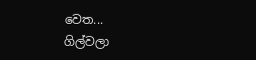වෙත...
ගිල්වලා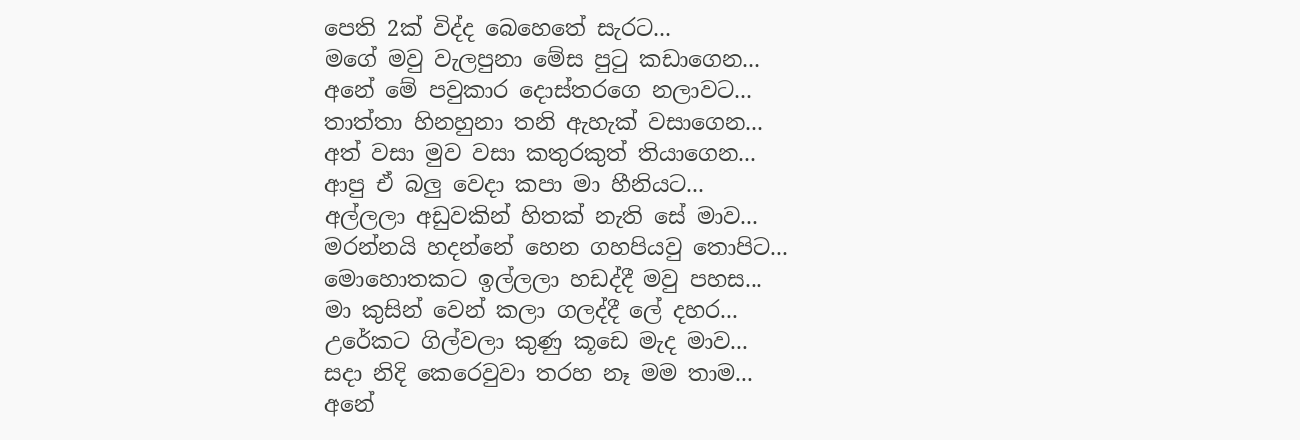පෙති 2ක් විද්ද බෙහෙතේ සැරට...
මගේ මවු වැලපුනා මේස පුටු කඩාගෙන...
අනේ මේ පවුකාර දොස්තරගෙ නලාවට...
තාත්තා හිනහුනා තනි ඇහැක් වසාගෙන...
අත් වසා මුව වසා කතුරකුත් තියාගෙන...
ආපු ඒ බලු වෙදා කපා මා හීනියට...
අල්ලලා අඩුවකින් හිතක් නැති සේ මාව...
මරන්නයි හදන්නේ හෙන ගහපියවු තොපිට...
මොහොතකට ඉල්ලලා හඩද්දී මවු පහස...
මා කුසින් වෙන් කලා ගලද්දී ලේ දහර...
උරේකට ගිල්වලා කුණු කූඩෙ මැද මාව...
සදා නිදි කෙරෙවුවා තරහ නෑ මම තාම...
අනේ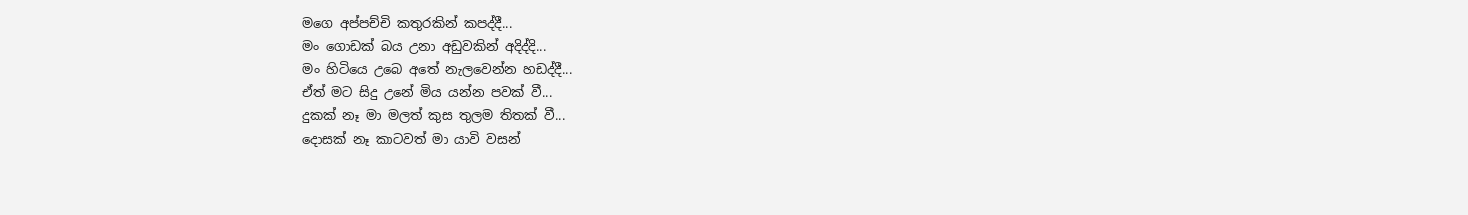මගෙ අප්පච්චි කතුරකින් කපද්දී...
මං ගොඩක් බය උනා අඩුවකින් අදිද්දි...
මං හිටියෙ උබෙ අතේ නැලවෙන්න හඩද්දී...
ඒත් මට සිදු උනේ මිය යන්න පවක් වී...
දුකක් නෑ මා මලත් කුස තුලම තිතක් වී...
දොසක් නෑ කාටවත් මා යාවි වසන්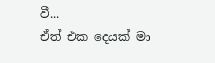වී...
ඒත් එක දෙයක් මා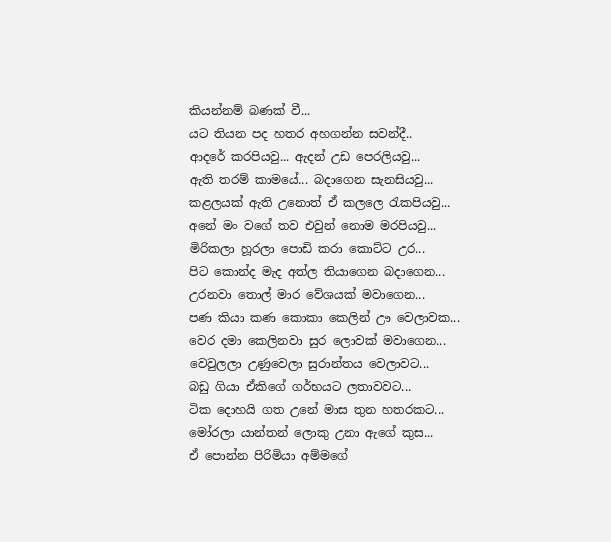කියන්නම් බණක් වී...
යට තියන පද හතර අහගන්න සවන්දී..
ආදරේ කරපියවු... ඇදන් උඩ පෙරලියවු...
ඇති තරම් කාමයේ... බදාගෙන සැනසියවු...
කළලයක් ඇති උනොත් ඒ කලලෙ රැකපියවු...
අනේ මං වගේ තව එවුන් නොම මරපියවු...
මිරිකලා හූරලා පොඩි කරා කොට්ට උර...
පිට කොන්ද මැද අත්ල තියාගෙන බදාගෙන...
උරනවා තොල් මාර වේශයක් මවාගෙන...
පණ කියා කණ කොකා කෙලින් ඌ වෙලාවක...
වෙර දමා කෙලිනවා සුර ලොවක් මවාගෙන...
වෙවුලලා උණුවෙලා සුරාන්තය වෙලාවට...
බඩු ගියා ඒකිගේ ගර්භයට ලතාවවට...
ටික දොහයි ගත උනේ මාස තුන හතරකට...
මෝරලා යාන්තන් ලොකු උනා ඇගේ කුස...
ඒ පොන්න පිරිමියා අම්මගේ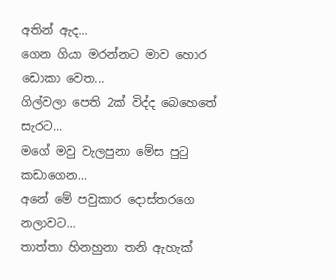අතින් ඇද...
ගෙන ගියා මරන්නට මාව හොර ඩොකා වෙත...
ගිල්වලා පෙති 2ක් විද්ද බෙහෙතේ සැරට...
මගේ මවු වැලපුනා මේස පුටු කඩාගෙන...
අනේ මේ පවුකාර දොස්තරගෙ නලාවට...
තාත්තා හිනහුනා තනි ඇහැක්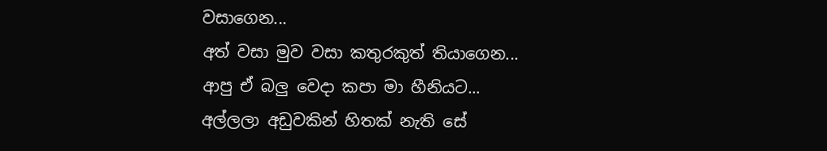වසාගෙන...
අත් වසා මුව වසා කතුරකුත් තියාගෙන...
ආපු ඒ බලු වෙදා කපා මා හීනියට...
අල්ලලා අඩුවකින් හිතක් නැති සේ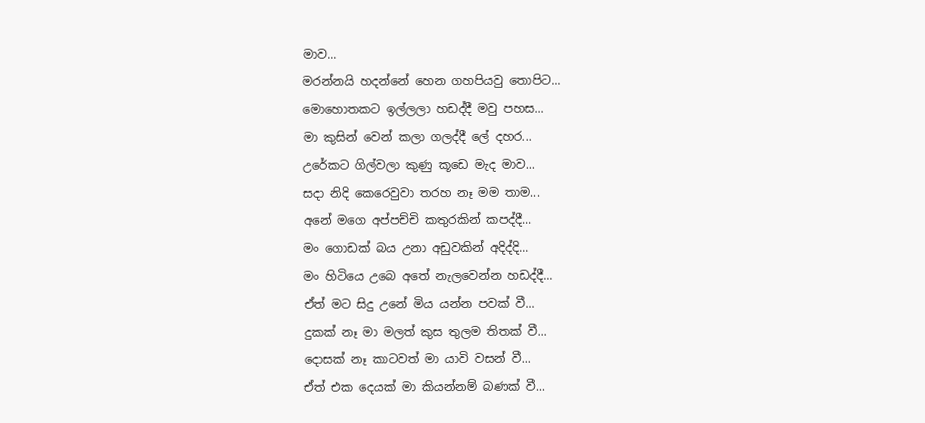මාව...
මරන්නයි හදන්නේ හෙන ගහපියවු තොපිට...
මොහොතකට ඉල්ලලා හඩද්දී මවු පහස...
මා කුසින් වෙන් කලා ගලද්දී ලේ දහර...
උරේකට ගිල්වලා කුණු කූඩෙ මැද මාව...
සදා නිදි කෙරෙවුවා තරහ නෑ මම තාම...
අනේ මගෙ අප්පච්චි කතුරකින් කපද්දී...
මං ගොඩක් බය උනා අඩුවකින් අදිද්දි...
මං හිටියෙ උබෙ අතේ නැලවෙන්න හඩද්දී...
ඒත් මට සිදු උනේ මිය යන්න පවක් වී...
දුකක් නෑ මා මලත් කුස තුලම තිතක් වී...
දොසක් නෑ කාටවත් මා යාවි වසන් වී...
ඒත් එක දෙයක් මා කියන්නම් බණක් වී...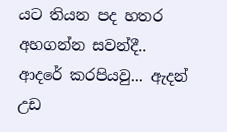යට තියන පද හතර අහගන්න සවන්දී..
ආදරේ කරපියවු... ඇදන් උඩ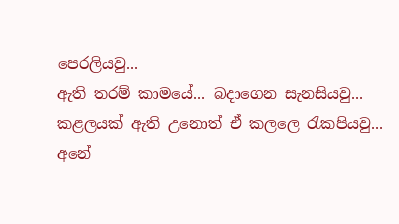පෙරලියවු...
ඇති තරම් කාමයේ... බදාගෙන සැනසියවු...
කළලයක් ඇති උනොත් ඒ කලලෙ රැකපියවු...
අනේ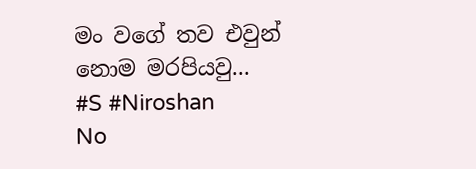මං වගේ තව එවුන් නොම මරපියවු...
#S #Niroshan
No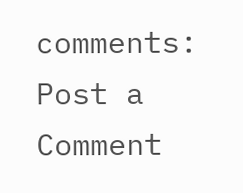comments:
Post a Comment